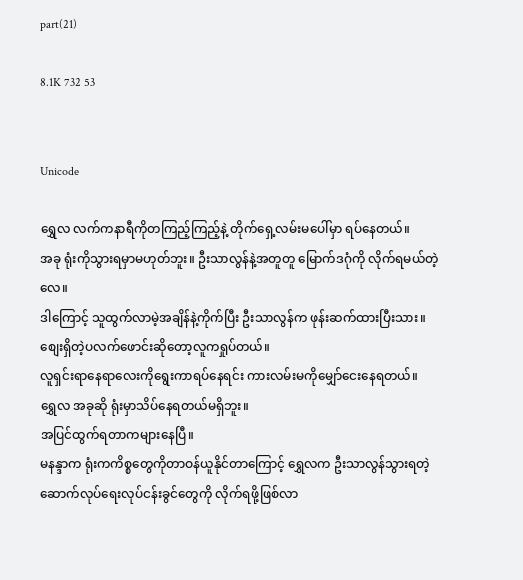part(21)

8.1K 732 53


Unicode

ရွှေလ လက်ကနာရီကိုတကြည့်ကြည့်နဲ့ တိုက်ရှေ့လမ်းမပေါ်မှာ ရပ်နေတယ်။
အခု ရုံးကိုသွားရမှာမဟုတ်ဘူး။ ဦးသာလွန်နဲ့အတူတူ မြောက်ဒဂုံကို လိုက်ရမယ်တဲ့လေ။
ဒါကြောင့် သူထွက်လာမဲ့အချိန်နဲ့ကိုက်ပြီး ဦးသာလွန်က ဖုန်းဆက်ထားပြီးသား။
စျေးရှိတဲ့ပလက်ဖောင်းဆိုတော့လူကရှုပ်တယ်။
လူရှင်းရာနေရာလေးကိုရွေးကာရပ်နေရင်း ကားလမ်းမကိုမျှော်ငေးနေရတယ်။
ရွှေလ အခုဆို ရုံးမှာသိပ်နေရတယ်မရှိဘူး။
အပြင်ထွက်ရတာကများနေပြီ။
မနန္ဒာက ရုံးကကိစ္စတွေကိုတာဝန်ယူနိုင်တာကြောင့် ရွှေလက ဦးသာလွန်သွားရတဲ့ ဆောက်လုပ်ရေးလုပ်ငန်းခွင်တွေကို လိုက်ရဖို့ဖြစ်လာ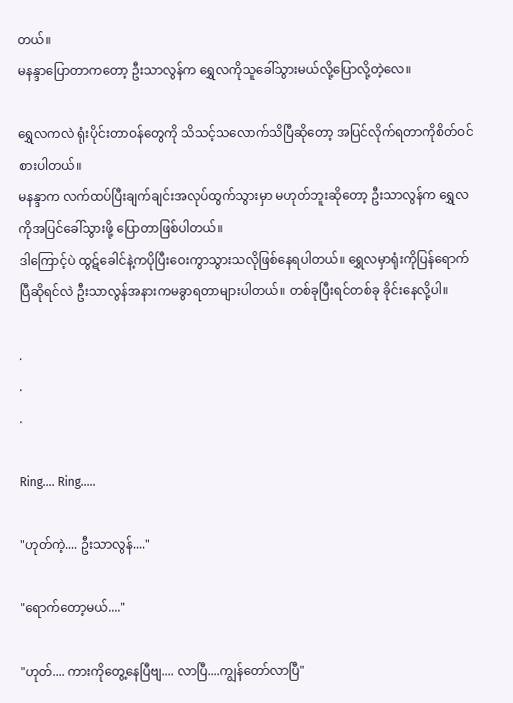တယ်။
မနန္ဒာပြောတာကတော့ ဦးသာလွန်က ရွှေလကိုသူခေါ်သွားမယ်လို့ပြောလို့တဲ့လေ။

ရွှေလကလဲ ရုံးပိုင်းတာဝန်တွေကို သိသင့်သလောက်သိပြီဆိုတော့ အပြင်လိုက်ရတာကိုစိတ်ဝင်စားပါတယ်။
မနန္ဒာက လက်ထပ်ပြီးချက်ချင်းအလုပ်ထွက်သွားမှာ မဟုတ်ဘူးဆိုတော့ ဦးသာလွန်က ရွှေလကိုအပြင်ခေါ်သွားဖို့ ပြောတာဖြစ်ပါတယ်။
ဒါကြောင့်ပဲ ထွဋ်ခေါင်နဲ့ကပိုပြီးဝေးကွာသွားသလိုဖြစ်နေရပါတယ်။ ရွှေလမှာရုံးကိုပြန်ရောက်ပြီဆိုရင်လဲ ဦးသာလွန်အနားကမခွာရတာများပါတယ်။ တစ်ခုပြီးရင်တစ်ခု ခိုင်းနေလို့ပါ။

.
.
.

Ring.... Ring.....

"ဟုတ်ကဲ့.... ဦးသာလွန်...."

"ရောက်တော့မယ်...."

"ဟုတ်.... ကားကိုတွေ့နေပြီဗျ.... လာပြီ....ကျွန်တော်လာပြီ"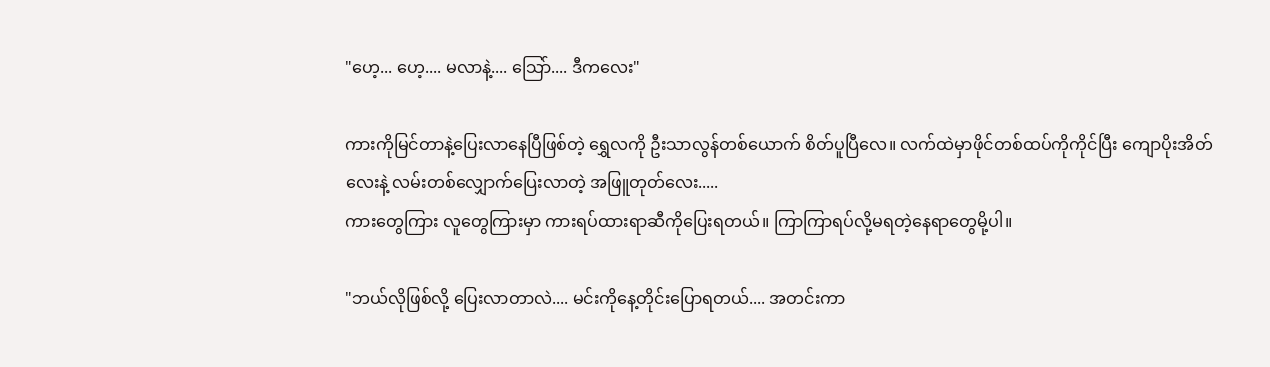"ဟေ့... ဟေ့.... မလာနဲ့.... သြော်.... ဒီကလေး"

ကားကိုမြင်တာနဲ့ပြေးလာနေပြီဖြစ်တဲ့ ရွှေလကို ဦးသာလွန်တစ်ယောက် စိတ်ပူပြီလေ။ လက်ထဲမှာဖိုင်တစ်ထပ်ကိုကိုင်ပြီး ကျောပိုးအိတ်လေးနဲ့ လမ်းတစ်လျှောက်ပြေးလာတဲ့ အဖြူတုတ်လေး.....
ကားတွေကြား လူတွေကြားမှာ ကားရပ်ထားရာဆီကိုပြေးရတယ်။ ကြာကြာရပ်လို့မရတဲ့နေရာတွေမို့ပါ။

"ဘယ်လိုဖြစ်လို့ ပြေးလာတာလဲ.... မင်းကိုနေ့တိုင်းပြောရတယ်.... အတင်းကာ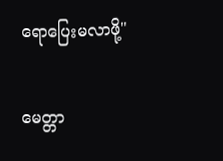ရောပြေးမလာဖို့"

မေတ္တာ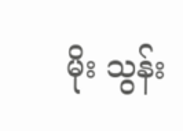မိုး သွန်း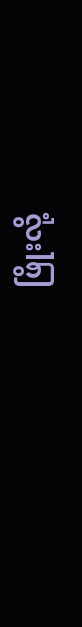ဖြိုးလို့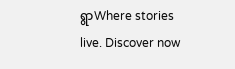ရွာWhere stories live. Discover now